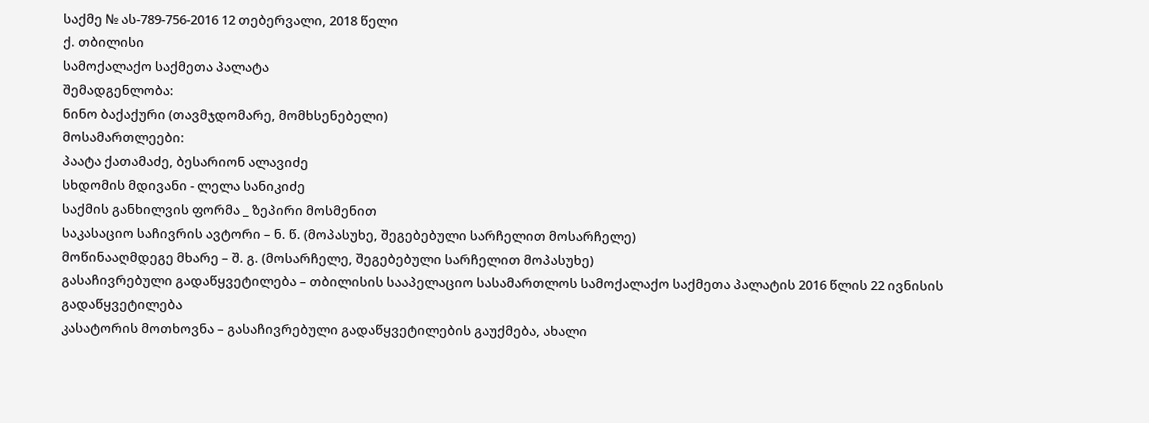საქმე № ას-789-756-2016 12 თებერვალი, 2018 წელი
ქ. თბილისი
სამოქალაქო საქმეთა პალატა
შემადგენლობა:
ნინო ბაქაქური (თავმჯდომარე, მომხსენებელი)
მოსამართლეები:
პაატა ქათამაძე, ბესარიონ ალავიძე
სხდომის მდივანი - ლელა სანიკიძე
საქმის განხილვის ფორმა _ ზეპირი მოსმენით
საკასაციო საჩივრის ავტორი – ნ. წ. (მოპასუხე, შეგებებული სარჩელით მოსარჩელე)
მოწინააღმდეგე მხარე – შ. გ. (მოსარჩელე, შეგებებული სარჩელით მოპასუხე)
გასაჩივრებული გადაწყვეტილება – თბილისის სააპელაციო სასამართლოს სამოქალაქო საქმეთა პალატის 2016 წლის 22 ივნისის გადაწყვეტილება
კასატორის მოთხოვნა – გასაჩივრებული გადაწყვეტილების გაუქმება, ახალი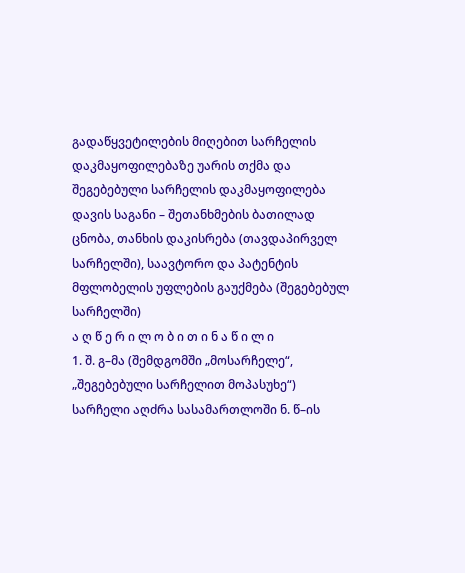გადაწყვეტილების მიღებით სარჩელის დაკმაყოფილებაზე უარის თქმა და შეგებებული სარჩელის დაკმაყოფილება
დავის საგანი – შეთანხმების ბათილად ცნობა, თანხის დაკისრება (თავდაპირველ სარჩელში), საავტორო და პატენტის მფლობელის უფლების გაუქმება (შეგებებულ სარჩელში)
ა ღ წ ე რ ი ლ ო ბ ი თ ი ნ ა წ ი ლ ი
1. შ. გ–მა (შემდგომში „მოსარჩელე“, „შეგებებული სარჩელით მოპასუხე“) სარჩელი აღძრა სასამართლოში ნ. წ–ის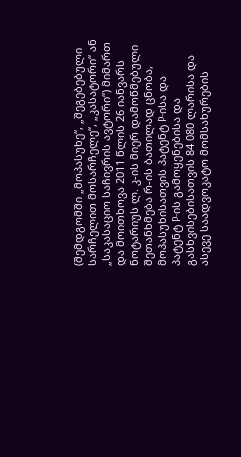(შემდგომში „მოპასუხე“, „შეგებებული სარჩელით მოსარჩელე“, „კასატორი“ ან „საკასაციო საჩივრის ავტორი“) მიმართ და მოითხოვა 2011 წლის 26 იანვარს ნოტარიუს ლ. კ-ის მიერ დამოწმებული შეთანხმება რ-ის ბათილად ცნობა, მოპასუხისათვის პატენტ P-ისა და პატენტ P-ის გამოყენებისა და გასხვისებისათვის 84 080 ლარისა და ასევე საადვოკატო მომსახურების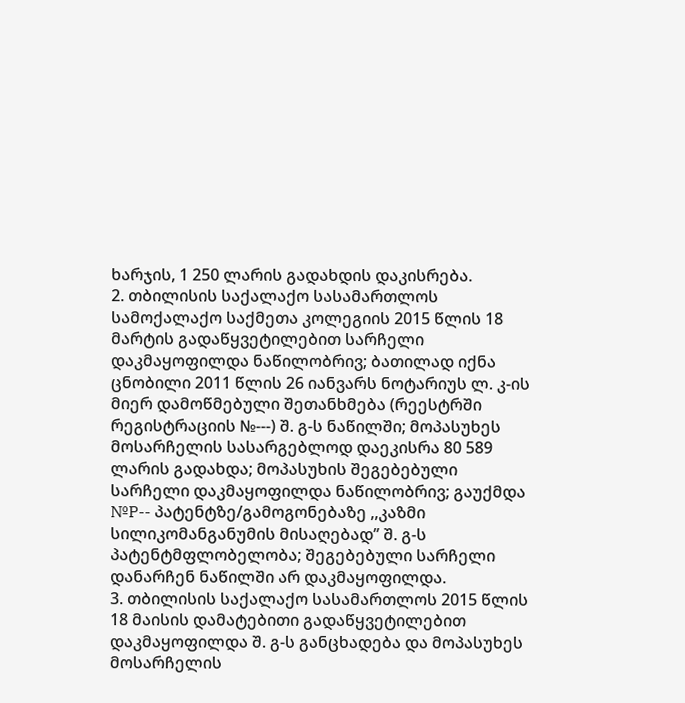ხარჯის, 1 250 ლარის გადახდის დაკისრება.
2. თბილისის საქალაქო სასამართლოს სამოქალაქო საქმეთა კოლეგიის 2015 წლის 18 მარტის გადაწყვეტილებით სარჩელი დაკმაყოფილდა ნაწილობრივ; ბათილად იქნა ცნობილი 2011 წლის 26 იანვარს ნოტარიუს ლ. კ-ის მიერ დამოწმებული შეთანხმება (რეესტრში რეგისტრაციის №---) შ. გ-ს ნაწილში; მოპასუხეს მოსარჩელის სასარგებლოდ დაეკისრა 80 589 ლარის გადახდა; მოპასუხის შეგებებული სარჩელი დაკმაყოფილდა ნაწილობრივ; გაუქმდა №P-- პატენტზე/გამოგონებაზე ,,კაზმი სილიკომანგანუმის მისაღებად’’ შ. გ-ს პატენტმფლობელობა; შეგებებული სარჩელი დანარჩენ ნაწილში არ დაკმაყოფილდა.
3. თბილისის საქალაქო სასამართლოს 2015 წლის 18 მაისის დამატებითი გადაწყვეტილებით დაკმაყოფილდა შ. გ-ს განცხადება და მოპასუხეს მოსარჩელის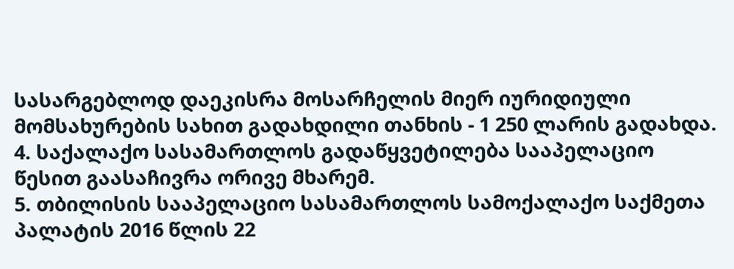სასარგებლოდ დაეკისრა მოსარჩელის მიერ იურიდიული მომსახურების სახით გადახდილი თანხის - 1 250 ლარის გადახდა.
4. საქალაქო სასამართლოს გადაწყვეტილება სააპელაციო წესით გაასაჩივრა ორივე მხარემ.
5. თბილისის სააპელაციო სასამართლოს სამოქალაქო საქმეთა პალატის 2016 წლის 22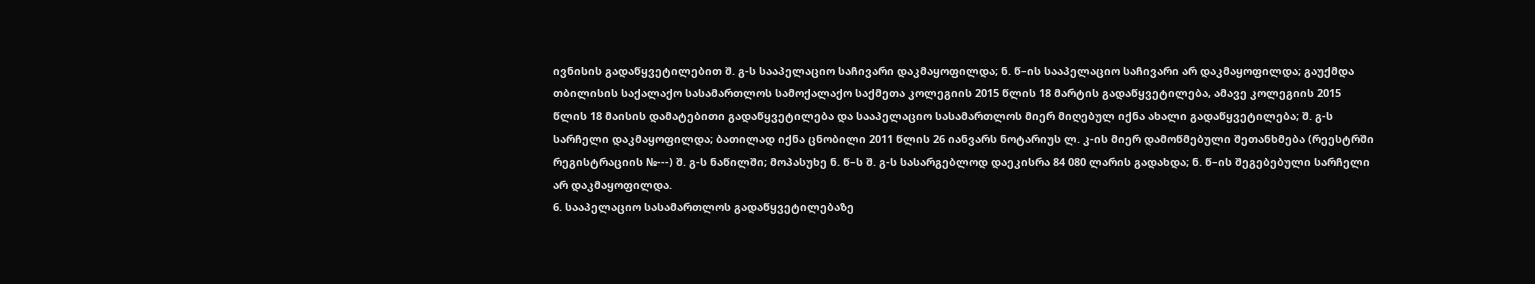ივნისის გადაწყვეტილებით შ. გ-ს სააპელაციო საჩივარი დაკმაყოფილდა; ნ. წ–ის სააპელაციო საჩივარი არ დაკმაყოფილდა; გაუქმდა თბილისის საქალაქო სასამართლოს სამოქალაქო საქმეთა კოლეგიის 2015 წლის 18 მარტის გადაწყვეტილება, ამავე კოლეგიის 2015 წლის 18 მაისის დამატებითი გადაწყვეტილება და სააპელაციო სასამართლოს მიერ მიღებულ იქნა ახალი გადაწყვეტილება; შ. გ-ს სარჩელი დაკმაყოფილდა; ბათილად იქნა ცნობილი 2011 წლის 26 იანვარს ნოტარიუს ლ. კ-ის მიერ დამოწმებული შეთანხმება (რეესტრში რეგისტრაციის №---) შ. გ-ს ნაწილში; მოპასუხე ნ. წ–ს შ. გ-ს სასარგებლოდ დაეკისრა 84 080 ლარის გადახდა; ნ. წ–ის შეგებებული სარჩელი არ დაკმაყოფილდა.
6. სააპელაციო სასამართლოს გადაწყვეტილებაზე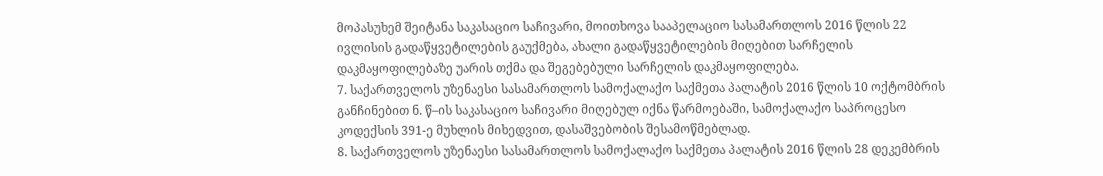მოპასუხემ შეიტანა საკასაციო საჩივარი, მოითხოვა სააპელაციო სასამართლოს 2016 წლის 22 ივლისის გადაწყვეტილების გაუქმება, ახალი გადაწყვეტილების მიღებით სარჩელის დაკმაყოფილებაზე უარის თქმა და შეგებებული სარჩელის დაკმაყოფილება.
7. საქართველოს უზენაესი სასამართლოს სამოქალაქო საქმეთა პალატის 2016 წლის 10 ოქტომბრის განჩინებით ნ. წ–ის საკასაციო საჩივარი მიღებულ იქნა წარმოებაში, სამოქალაქო საპროცესო კოდექსის 391-ე მუხლის მიხედვით, დასაშვებობის შესამოწმებლად.
8. საქართველოს უზენაესი სასამართლოს სამოქალაქო საქმეთა პალატის 2016 წლის 28 დეკემბრის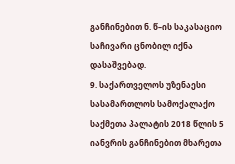განჩინებით ნ. წ–ის საკასაციო საჩივარი ცნობილ იქნა დასაშვებად.
9. საქართველოს უზენაესი სასამართლოს სამოქალაქო საქმეთა პალატის 2018 წლის 5 იანვრის განჩინებით მხარეთა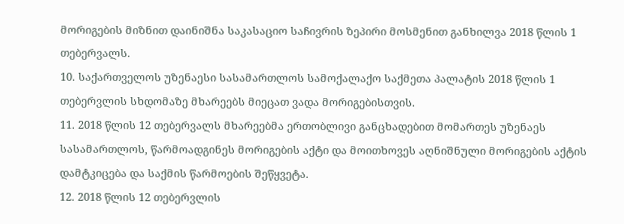მორიგების მიზნით დაინიშნა საკასაციო საჩივრის ზეპირი მოსმენით განხილვა 2018 წლის 1 თებერვალს.
10. საქართველოს უზენაესი სასამართლოს სამოქალაქო საქმეთა პალატის 2018 წლის 1 თებერვლის სხდომაზე მხარეებს მიეცათ ვადა მორიგებისთვის.
11. 2018 წლის 12 თებერვალს მხარეებმა ერთობლივი განცხადებით მომართეს უზენაეს სასამართლოს, წარმოადგინეს მორიგების აქტი და მოითხოვეს აღნიშნული მორიგების აქტის დამტკიცება და საქმის წარმოების შეწყვეტა.
12. 2018 წლის 12 თებერვლის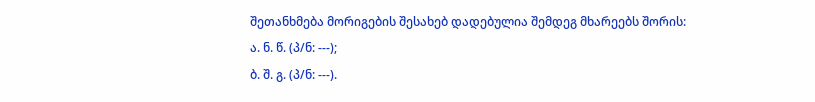შეთანხმება მორიგების შესახებ დადებულია შემდეგ მხარეებს შორის:
ა. ნ. წ. (პ/ნ: ---);
ბ. შ. გ. (პ/ნ: ---).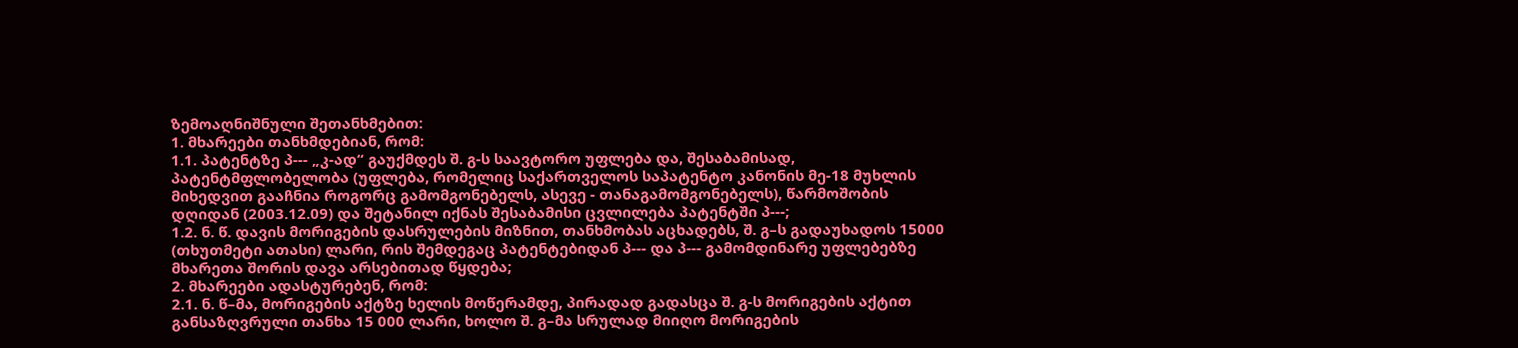ზემოაღნიშნული შეთანხმებით:
1. მხარეები თანხმდებიან, რომ:
1.1. პატენტზე პ--- „კ-ად“ გაუქმდეს შ. გ-ს საავტორო უფლება და, შესაბამისად, პატენტმფლობელობა (უფლება, რომელიც საქართველოს საპატენტო კანონის მე-18 მუხლის მიხედვით გააჩნია როგორც გამომგონებელს, ასევე - თანაგამომგონებელს), წარმოშობის დღიდან (2003.12.09) და შეტანილ იქნას შესაბამისი ცვლილება პატენტში პ---;
1.2. ნ. წ. დავის მორიგების დასრულების მიზნით, თანხმობას აცხადებს, შ. გ–ს გადაუხადოს 15000 (თხუთმეტი ათასი) ლარი, რის შემდეგაც პატენტებიდან პ--- და პ--- გამომდინარე უფლებებზე მხარეთა შორის დავა არსებითად წყდება;
2. მხარეები ადასტურებენ, რომ:
2.1. ნ. წ–მა, მორიგების აქტზე ხელის მოწერამდე, პირადად გადასცა შ. გ-ს მორიგების აქტით განსაზღვრული თანხა 15 000 ლარი, ხოლო შ. გ–მა სრულად მიიღო მორიგების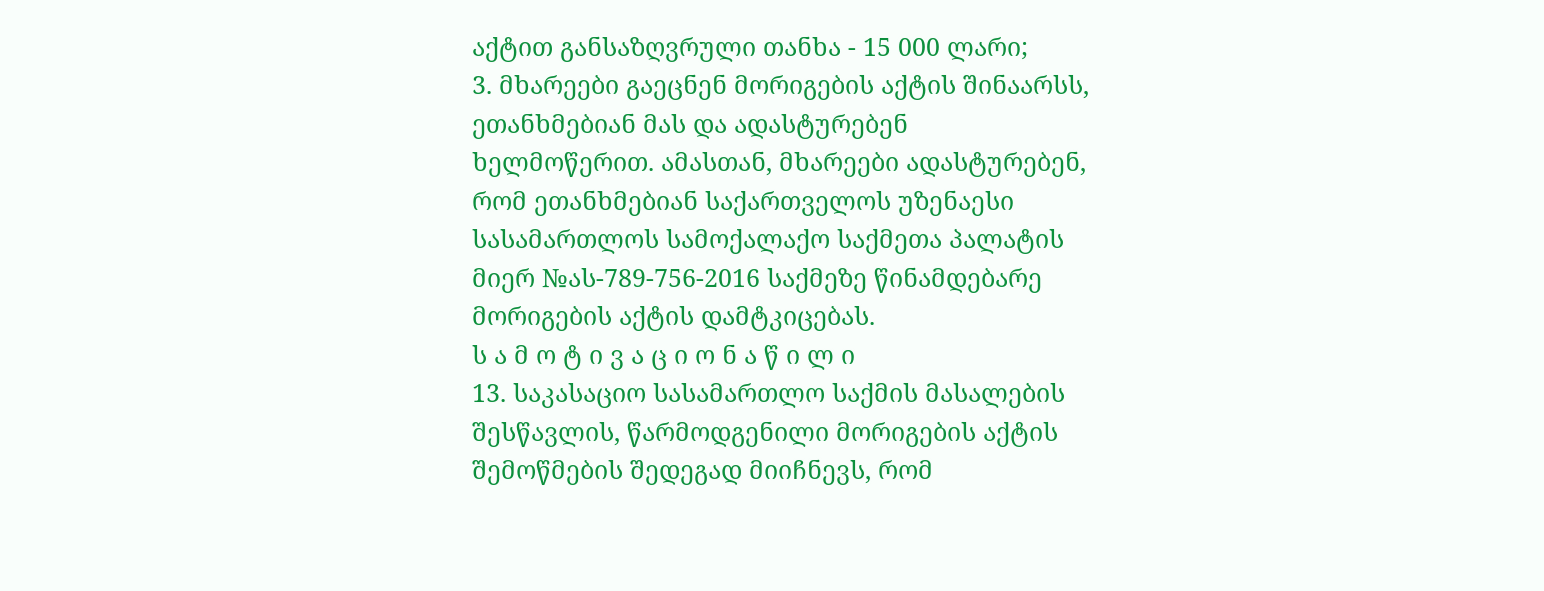აქტით განსაზღვრული თანხა - 15 000 ლარი;
3. მხარეები გაეცნენ მორიგების აქტის შინაარსს, ეთანხმებიან მას და ადასტურებენ ხელმოწერით. ამასთან, მხარეები ადასტურებენ, რომ ეთანხმებიან საქართველოს უზენაესი სასამართლოს სამოქალაქო საქმეთა პალატის მიერ №ას-789-756-2016 საქმეზე წინამდებარე მორიგების აქტის დამტკიცებას.
ს ა მ ო ტ ი ვ ა ც ი ო ნ ა წ ი ლ ი
13. საკასაციო სასამართლო საქმის მასალების შესწავლის, წარმოდგენილი მორიგების აქტის შემოწმების შედეგად მიიჩნევს, რომ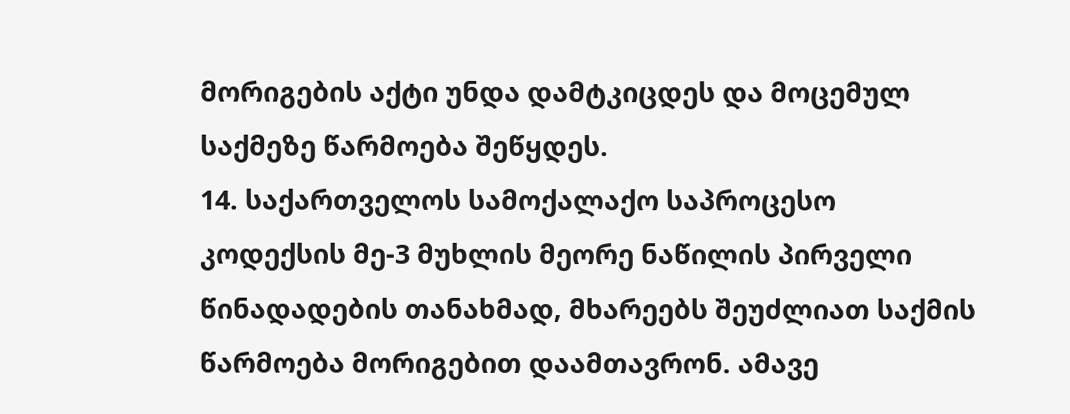მორიგების აქტი უნდა დამტკიცდეს და მოცემულ საქმეზე წარმოება შეწყდეს.
14. საქართველოს სამოქალაქო საპროცესო კოდექსის მე-3 მუხლის მეორე ნაწილის პირველი წინადადების თანახმად, მხარეებს შეუძლიათ საქმის წარმოება მორიგებით დაამთავრონ. ამავე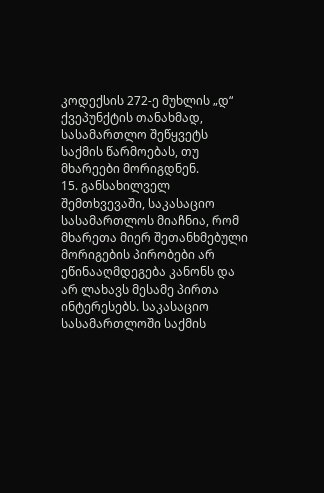კოდექსის 272-ე მუხლის „დ“ ქვეპუნქტის თანახმად, სასამართლო შეწყვეტს საქმის წარმოებას, თუ მხარეები მორიგდნენ.
15. განსახილველ შემთხვევაში, საკასაციო სასამართლოს მიაჩნია, რომ მხარეთა მიერ შეთანხმებული მორიგების პირობები არ ეწინააღმდეგება კანონს და არ ლახავს მესამე პირთა ინტერესებს. საკასაციო სასამართლოში საქმის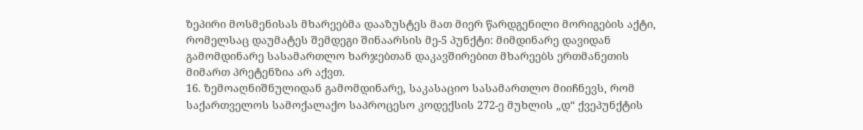ზეპირი მოსმენისას მხარეებმა დააზუსტეს მათ მიერ წარდგენილი მორიგების აქტი, რომელსაც დაუმატეს შემდეგი შინაარსის მე-5 პუნქტი: მიმდინარე დავიდან გამომდინარე სასამართლო ხარჯებთან დაკავშირებით მხარეებს ერთმანეთის მიმართ პრეტენზია არ აქვთ.
16. ზემოაღნიშნულიდან გამომდინარე, საკასაციო სასამართლო მიიჩნევს, რომ საქართველოს სამოქალაქო საპროცესო კოდექსის 272-ე მუხლის „დ“ ქვეპუნქტის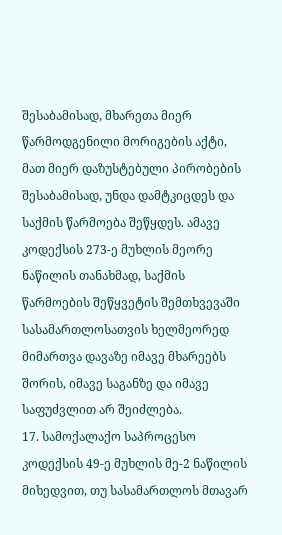შესაბამისად, მხარეთა მიერ წარმოდგენილი მორიგების აქტი, მათ მიერ დაზუსტებული პირობების შესაბამისად, უნდა დამტკიცდეს და საქმის წარმოება შეწყდეს. ამავე კოდექსის 273-ე მუხლის მეორე ნაწილის თანახმად, საქმის წარმოების შეწყვეტის შემთხვევაში სასამართლოსათვის ხელმეორედ მიმართვა დავაზე იმავე მხარეებს შორის, იმავე საგანზე და იმავე საფუძვლით არ შეიძლება.
17. სამოქალაქო საპროცესო კოდექსის 49-ე მუხლის მე-2 ნაწილის მიხედვით, თუ სასამართლოს მთავარ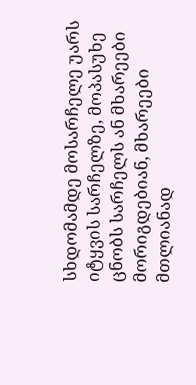სხდომამდე მოსარჩელე უარს იტყვის სარჩელზე, მოპასუხე ცნობს სარჩელს ან მხარეები მორიგდებიან, მხარეები მთლიანად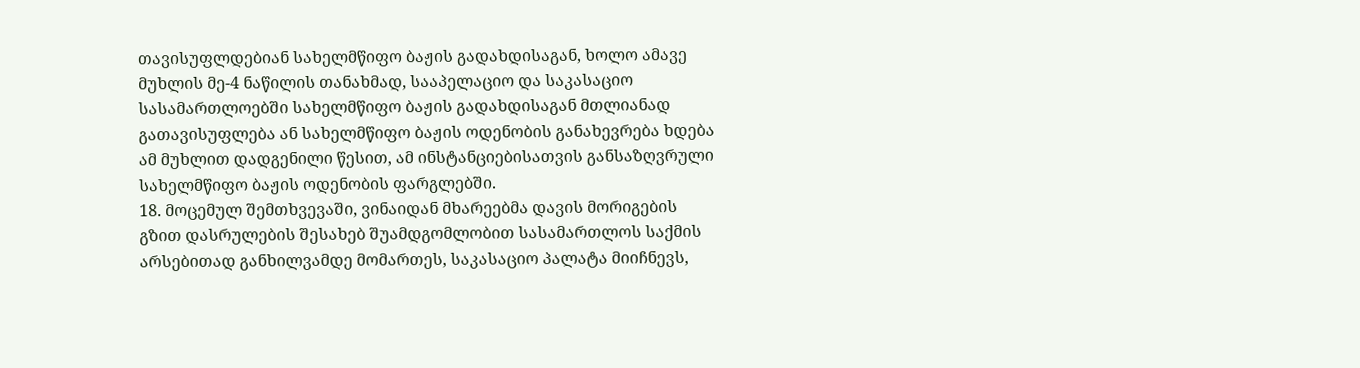თავისუფლდებიან სახელმწიფო ბაჟის გადახდისაგან, ხოლო ამავე მუხლის მე-4 ნაწილის თანახმად, სააპელაციო და საკასაციო სასამართლოებში სახელმწიფო ბაჟის გადახდისაგან მთლიანად გათავისუფლება ან სახელმწიფო ბაჟის ოდენობის განახევრება ხდება ამ მუხლით დადგენილი წესით, ამ ინსტანციებისათვის განსაზღვრული სახელმწიფო ბაჟის ოდენობის ფარგლებში.
18. მოცემულ შემთხვევაში, ვინაიდან მხარეებმა დავის მორიგების გზით დასრულების შესახებ შუამდგომლობით სასამართლოს საქმის არსებითად განხილვამდე მომართეს, საკასაციო პალატა მიიჩნევს,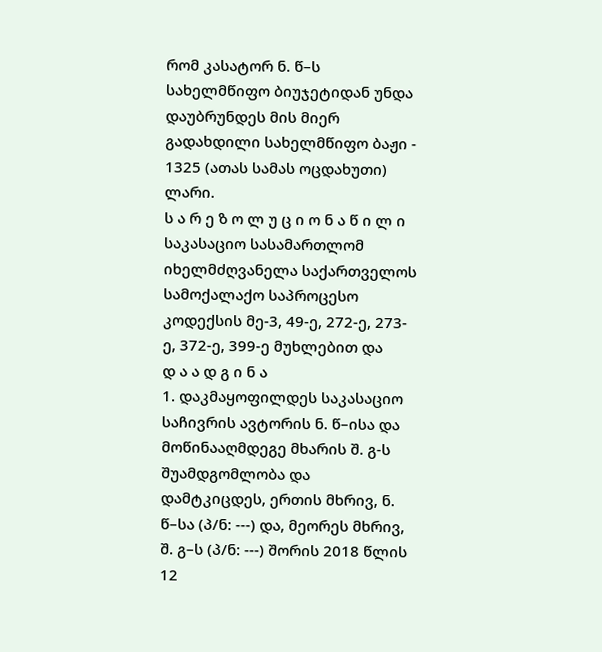რომ კასატორ ნ. წ–ს სახელმწიფო ბიუჯეტიდან უნდა დაუბრუნდეს მის მიერ გადახდილი სახელმწიფო ბაჟი - 1325 (ათას სამას ოცდახუთი) ლარი.
ს ა რ ე ზ ო ლ უ ც ი ო ნ ა წ ი ლ ი
საკასაციო სასამართლომ იხელმძღვანელა საქართველოს სამოქალაქო საპროცესო კოდექსის მე-3, 49-ე, 272-ე, 273-ე, 372-ე, 399-ე მუხლებით და
დ ა ა დ გ ი ნ ა
1. დაკმაყოფილდეს საკასაციო საჩივრის ავტორის ნ. წ–ისა და მოწინააღმდეგე მხარის შ. გ-ს შუამდგომლობა და დამტკიცდეს, ერთის მხრივ, ნ. წ–სა (პ/ნ: ---) და, მეორეს მხრივ, შ. გ–ს (პ/ნ: ---) შორის 2018 წლის 12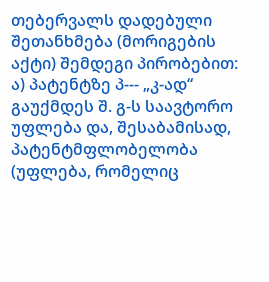თებერვალს დადებული შეთანხმება (მორიგების აქტი) შემდეგი პირობებით:
ა) პატენტზე პ--- „კ-ად“ გაუქმდეს შ. გ-ს საავტორო უფლება და, შესაბამისად, პატენტმფლობელობა (უფლება, რომელიც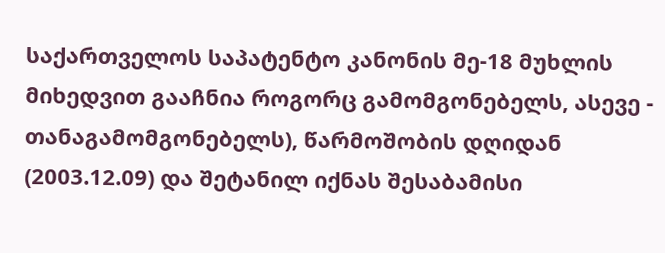საქართველოს საპატენტო კანონის მე-18 მუხლის მიხედვით გააჩნია როგორც გამომგონებელს, ასევე - თანაგამომგონებელს), წარმოშობის დღიდან (2003.12.09) და შეტანილ იქნას შესაბამისი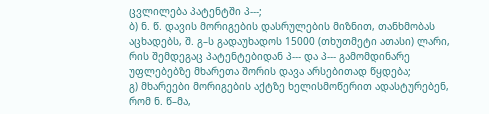ცვლილება პატენტში პ---;
ბ) ნ. წ. დავის მორიგების დასრულების მიზნით, თანხმობას აცხადებს, შ. გ–ს გადაუხადოს 15000 (თხუთმეტი ათასი) ლარი, რის შემდეგაც პატენტებიდან პ--- და პ--- გამომდინარე უფლებებზე მხარეთა შორის დავა არსებითად წყდება;
გ) მხარეები მორიგების აქტზე ხელისმოწერით ადასტურებენ, რომ ნ. წ–მა,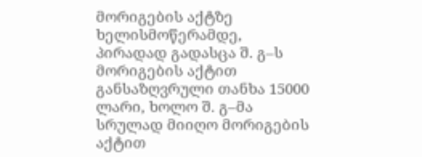მორიგების აქტზე ხელისმოწერამდე, პირადად გადასცა შ. გ–ს მორიგების აქტით განსაზღვრული თანხა 15000 ლარი, ხოლო შ. გ–მა სრულად მიიღო მორიგების აქტით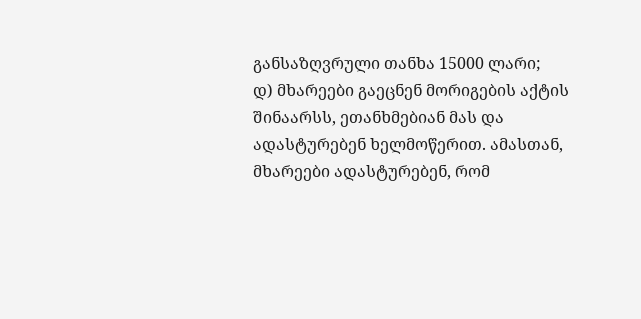განსაზღვრული თანხა 15000 ლარი;
დ) მხარეები გაეცნენ მორიგების აქტის შინაარსს, ეთანხმებიან მას და ადასტურებენ ხელმოწერით. ამასთან, მხარეები ადასტურებენ, რომ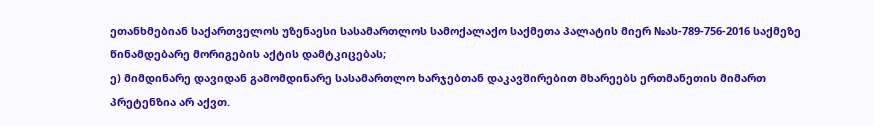ეთანხმებიან საქართველოს უზენაესი სასამართლოს სამოქალაქო საქმეთა პალატის მიერ №ას-789-756-2016 საქმეზე წინამდებარე მორიგების აქტის დამტკიცებას;
ე) მიმდინარე დავიდან გამომდინარე სასამართლო ხარჯებთან დაკავშირებით მხარეებს ერთმანეთის მიმართ პრეტენზია არ აქვთ.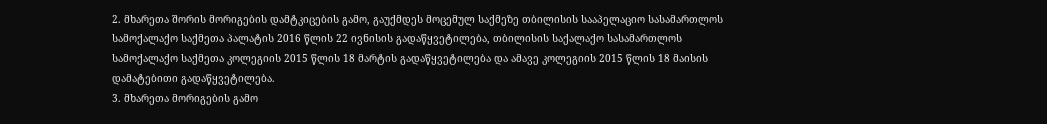2. მხარეთა შორის მორიგების დამტკიცების გამო, გაუქმდეს მოცემულ საქმეზე თბილისის სააპელაციო სასამართლოს სამოქალაქო საქმეთა პალატის 2016 წლის 22 ივნისის გადაწყვეტილება, თბილისის საქალაქო სასამართლოს სამოქალაქო საქმეთა კოლეგიის 2015 წლის 18 მარტის გადაწყვეტილება და ამავე კოლეგიის 2015 წლის 18 მაისის დამატებითი გადაწყვეტილება.
3. მხარეთა მორიგების გამო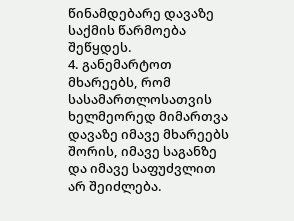წინამდებარე დავაზე საქმის წარმოება შეწყდეს.
4. განემარტოთ მხარეებს, რომ სასამართლოსათვის ხელმეორედ მიმართვა დავაზე იმავე მხარეებს შორის, იმავე საგანზე და იმავე საფუძვლით არ შეიძლება.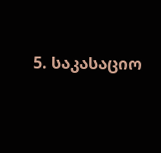5. საკასაციო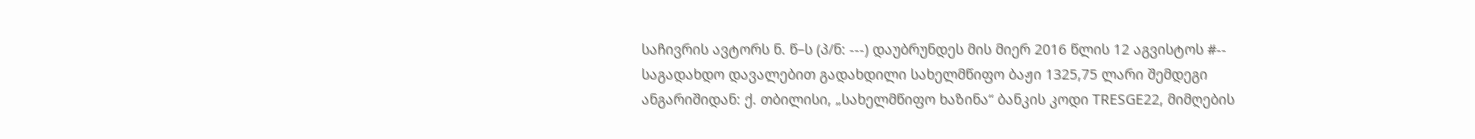საჩივრის ავტორს ნ. წ–ს (პ/ნ: ---) დაუბრუნდეს მის მიერ 2016 წლის 12 აგვისტოს #-- საგადახდო დავალებით გადახდილი სახელმწიფო ბაჟი 1325,75 ლარი შემდეგი ანგარიშიდან: ქ. თბილისი, „სახელმწიფო ხაზინა“ ბანკის კოდი TRESGE22, მიმღების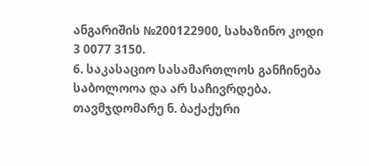ანგარიშის №200122900, სახაზინო კოდი 3 0077 3150.
6. საკასაციო სასამართლოს განჩინება საბოლოოა და არ საჩივრდება.
თავმჯდომარე ნ. ბაქაქური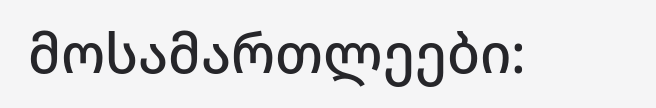მოსამართლეები: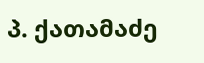პ. ქათამაძე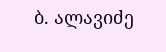ბ. ალავიძე